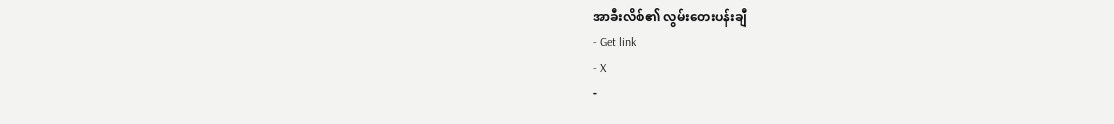အာခီးလိစ်၏ လွမ်းတေးပန်းချီ
- Get link
- X
-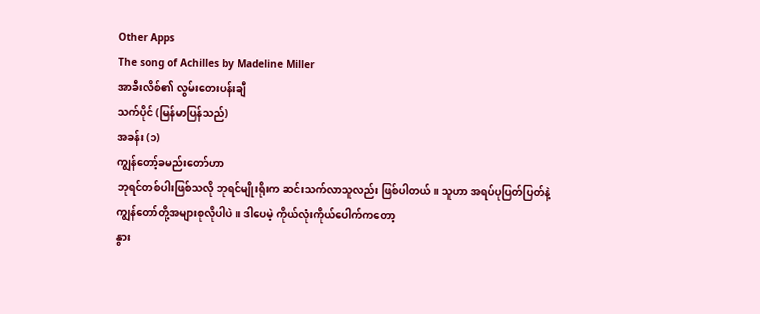Other Apps
The song of Achilles by Madeline Miller
အာခီးလိစ်၏ လွမ်းတေးပန်းချီ
သက်ပိုင် (မြန်မာပြန်သည်)
အခန်း (၁)
ကျွန်တော့်ခမည်းတော်ဟာ
ဘုရင်တစ်ပါးဖြစ်သလို ဘုရင်မျိုးရိုးက ဆင်းသက်လာသူလည်း ဖြစ်ပါတယ်။ သူဟာ အရပ်ပုပြတ်ပြတ်နဲ့
ကျွန်တော်တို့အများစုလိုပါပဲ။ ဒါပေမဲ့ ကိုယ်လုံးကိုယ်ပေါက်ကတော့
နွား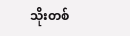သိုးတစ်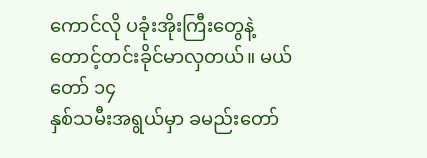ကောင်လို ပခုံးအိုးကြီးတွေနဲ့ တောင့်တင်းခိုင်မာလှတယ်။ မယ်တော် ၁၄
နှစ်သမီးအရွယ်မှာ ခမည်းတော်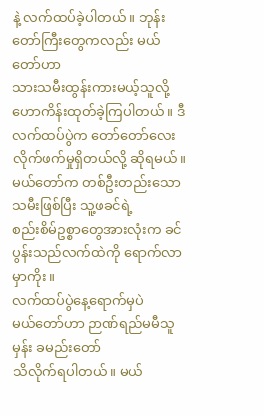နဲ့ လက်ထပ်ခဲ့ပါတယ်။ ဘုန်းတော်ကြီးတွေကလည်း မယ်တော်ဟာ
သားသမီးထွန်းကားမယ့်သူလို့ ဟောကိန်းထုတ်ခဲ့ကြပါတယ်။ ဒီလက်ထပ်ပွဲက တော်တော်လေး
လိုက်ဖက်မှုရှိတယ်လို့ ဆိုရမယ်။ မယ်တော်က တစ်ဦးတည်းသော သမီးဖြစ်ပြီး သူ့ဖခင်ရဲ့
စည်းစိမ်ဥစ္စာတွေအားလုံးက ခင်ပွန်းသည်လက်ထဲကို ရောက်လာမှာကိုး။
လက်ထပ်ပွဲနေ့ရောက်မှပဲ
မယ်တော်ဟာ ဉာဏ်ရည်မမီသူမှန်း ခမည်းတော်
သိလိုက်ရပါတယ်။ မယ်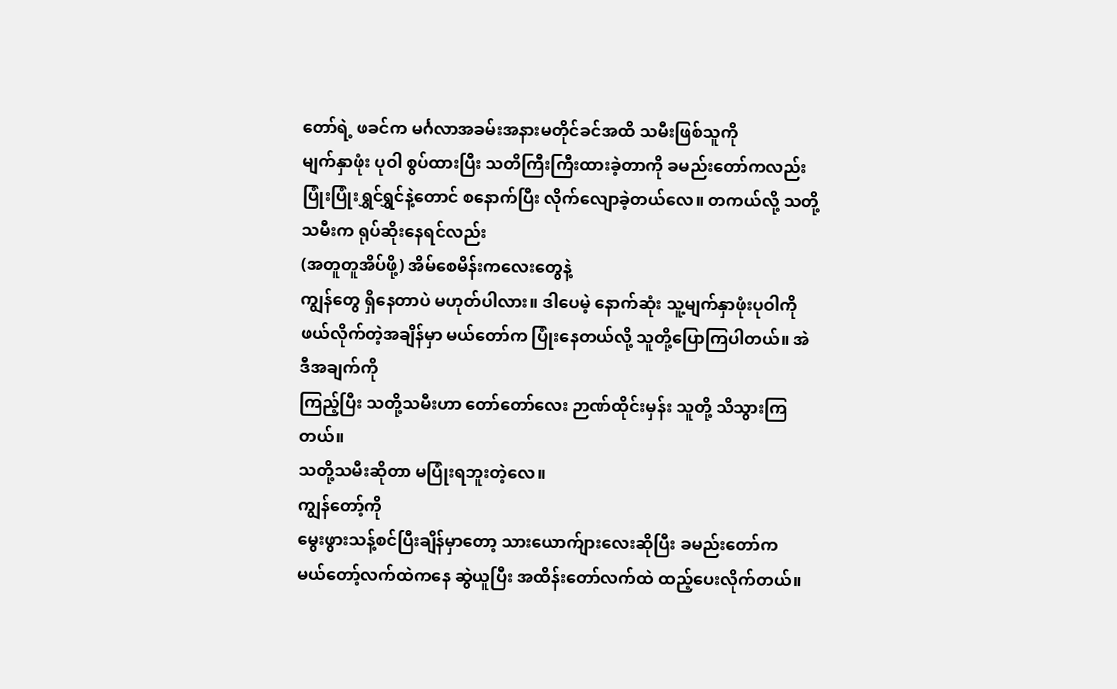တော်ရဲ့ ဖခင်က မင်္ဂလာအခမ်းအနားမတိုင်ခင်အထိ သမီးဖြစ်သူကို
မျက်နှာဖုံး ပုဝါ စွပ်ထားပြီး သတိကြီးကြီးထားခဲ့တာကို ခမည်းတော်ကလည်း
ပြုံးပြုံးရွှင်ရွှင်နဲ့တောင် စနောက်ပြီး လိုက်လျောခဲ့တယ်လေ။ တကယ်လို့ သတို့သမီးက ရုပ်ဆိုးနေရင်လည်း
(အတူတူအိပ်ဖို့) အိမ်စေမိန်းကလေးတွေနဲ့
ကျွန်တွေ ရှိနေတာပဲ မဟုတ်ပါလား။ ဒါပေမဲ့ နောက်ဆုံး သူ့မျက်နှာဖုံးပုဝါကို
ဖယ်လိုက်တဲ့အချိန်မှာ မယ်တော်က ပြုံးနေတယ်လို့ သူတို့ပြောကြပါတယ်။ အဲဒီအချက်ကို
ကြည့်ပြီး သတို့သမီးဟာ တော်တော်လေး ဉာဏ်ထိုင်းမှန်း သူတို့ သိသွားကြတယ်။
သတို့သမီးဆိုတာ မပြုံးရဘူးတဲ့လေ။
ကျွန်တော့်ကို
မွေးဖွားသန့်စင်ပြီးချိန်မှာတော့ သားယောက်ျားလေးဆိုပြီး ခမည်းတော်က
မယ်တော့်လက်ထဲကနေ ဆွဲယူပြီး အထိန်းတော်လက်ထဲ ထည့်ပေးလိုက်တယ်။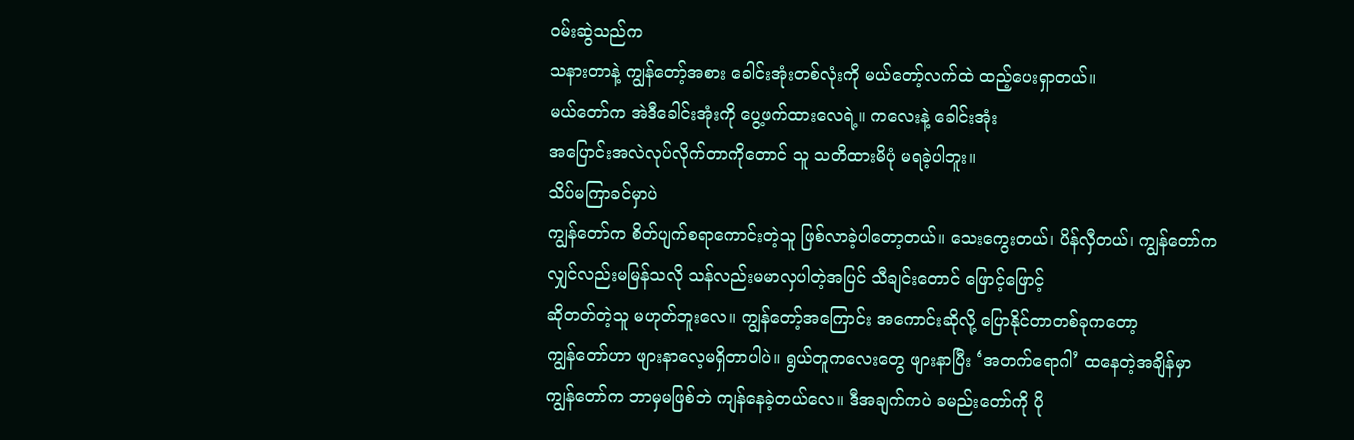ဝမ်းဆွဲသည်က
သနားတာနဲ့ ကျွန်တော့်အစား ခေါင်းအုံးတစ်လုံးကို မယ်တော့်လက်ထဲ ထည့်ပေးရှာတယ်။
မယ်တော်က အဲဒီခေါင်းအုံးကို ပွေ့ဖက်ထားလေရဲ့။ ကလေးနဲ့ ခေါင်းအုံး
အပြောင်းအလဲလုပ်လိုက်တာကိုတောင် သူ သတိထားမိပုံ မရခဲ့ပါဘူး။
သိပ်မကြာခင်မှာပဲ
ကျွန်တော်က စိတ်ပျက်စရာကောင်းတဲ့သူ ဖြစ်လာခဲ့ပါတော့တယ်။ သေးကွေးတယ်၊ ပိန်လှီတယ်၊ ကျွန်တော်က
လျှင်လည်းမမြန်သလို သန်လည်းမမာလှပါတဲ့အပြင် သီချင်းတောင် ဖြောင့်ဖြောင့်
ဆိုတတ်တဲ့သူ မဟုတ်ဘူးလေ။ ကျွန်တော့်အကြောင်း အကောင်းဆိုလို့ ပြောနိုင်တာတစ်ခုကတော့
ကျွန်တော်ဟာ ဖျားနာလေ့မရှိတာပါပဲ။ ရွယ်တူကလေးတွေ ဖျားနာပြီး ‘အတက်ရောဂါ’ ထနေတဲ့အချိန်မှာ
ကျွန်တော်က ဘာမှမဖြစ်ဘဲ ကျန်နေခဲ့တယ်လေ။ ဒီအချက်ကပဲ ခမည်းတော်ကို ပို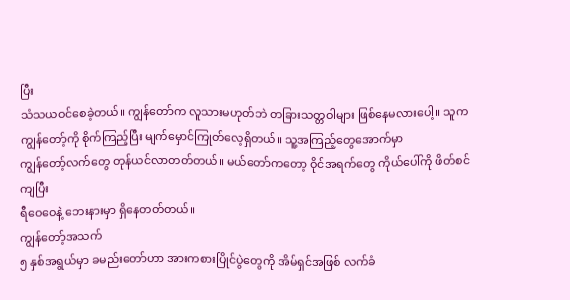ပြီး
သံသယဝင်စေခဲ့တယ်။ ကျွန်တော်က လူသားမဟုတ်ဘဲ တခြားသတ္တဝါများ ဖြစ်နေမလားပေါ့။ သူက
ကျွန်တော့်ကို စိုက်ကြည့်ပြီး မျက်မှောင်ကြုတ်လေ့ရှိတယ်။ သူ့အကြည့်တွေအောက်မှာ
ကျွန်တော့်လက်တွေ တုန်ယင်လာတတ်တယ်။ မယ်တော်ကတော့ ဝိုင်အရက်တွေ ကိုယ်ပေါ်ကို ဖိတ်စင်ကျပြီး
ရီဝေဝေနဲ့ ဘေးနားမှာ ရှိနေတတ်တယ်။
ကျွန်တော့်အသက်
၅ နှစ်အရွယ်မှာ ခမည်းတော်ဟာ အားကစားပြိုင်ပွဲတွေကို အိမ်ရှင်အဖြစ် လက်ခံ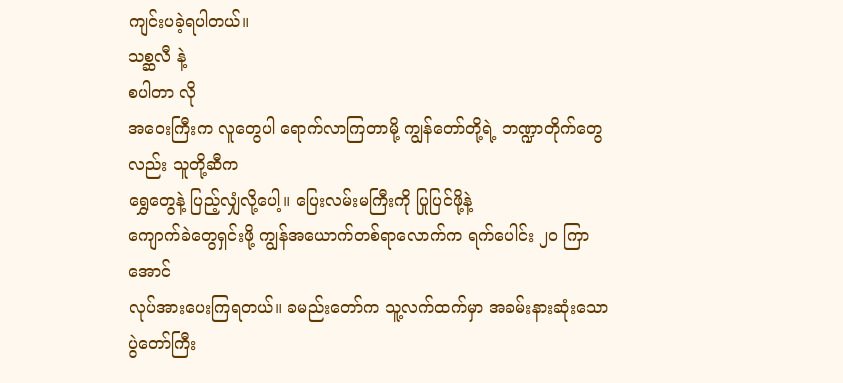ကျင်းပခဲ့ရပါတယ်။
သစ္ဆလီ နဲ့
စပါတာ လို
အဝေးကြီးက လူတွေပါ ရောက်လာကြတာမို့ ကျွန်တော်တို့ရဲ့ ဘဏ္ဍာတိုက်တွေလည်း သူတို့ဆီက
ရွှေတွေနဲ့ ပြည့်လျှံလို့ပေါ့။ ပြေးလမ်းမကြီးကို ပြုပြင်ဖို့နဲ့
ကျောက်ခဲတွေရှင်းဖို့ ကျွန်အယောက်တစ်ရာလောက်က ရက်ပေါင်း ၂၀ ကြာအောင်
လုပ်အားပေးကြရတယ်။ ခမည်းတော်က သူ့လက်ထက်မှာ အခမ်းနားဆုံးသော ပွဲတော်ကြီး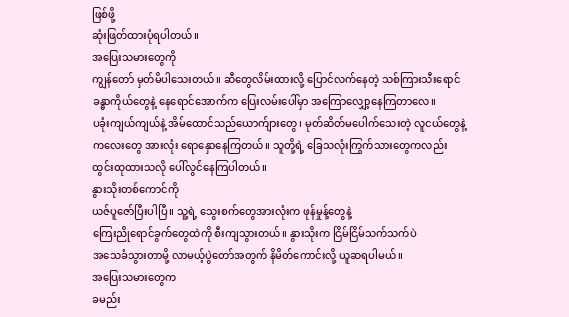ဖြစ်ဖို့
ဆုံးဖြတ်ထားပုံရပါတယ်။
အပြေးသမားတွေကို
ကျွန်တော် မှတ်မိပါသေးတယ်။ ဆီတွေလိမ်းထားလို့ ပြောင်လက်နေတဲ့ သစ်ကြားသီးရောင်
ခန္ဓာကိုယ်တွေနဲ့ နေရောင်အောက်က ပြေးလမ်းပေါ်မှာ အကြောလျှော့နေကြတာလေ။
ပခုံးကျယ်ကျယ်နဲ့ အိမ်ထောင်သည်ယောက်ျားတွေ၊ မုတ်ဆိတ်မပေါက်သေးတဲ့ လူငယ်တွေနဲ့
ကလေးတွေ အားလုံး ရောနှောနေကြတယ်။ သူတို့ရဲ့ ခြေသလုံးကြွက်သားတွေကလည်း
ထွင်းထုထားသလို ပေါ်လွင်နေကြပါတယ်။
နွားသိုးတစ်ကောင်ကို
ယဇ်ပူဇော်ပြီးပါပြီ။ သူ့ရဲ့ သွေးစက်တွေအားလုံးက ဖုန်မှုန့်တွေနဲ့
ကြေးညိုရောင်ခွက်တွေထဲကို စီးကျသွားတယ်။ နွားသိုးက ငြိမ်ငြိမ်သက်သက်ပဲ
အသေခံသွားတာမို့ လာမယ့်ပွဲတော်အတွက် နိမိတ်ကောင်းလို့ ယူဆရပါမယ်။
အပြေးသမားတွေက
ခမည်း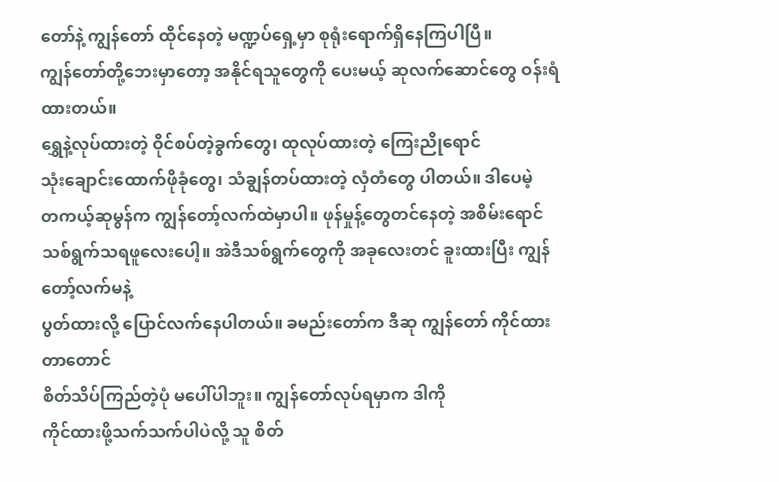တော်နဲ့ ကျွန်တော် ထိုင်နေတဲ့ မဏ္ဍပ်ရှေ့မှာ စုရုံးရောက်ရှိနေကြပါပြီ။
ကျွန်တော်တို့ဘေးမှာတော့ အနိုင်ရသူတွေကို ပေးမယ့် ဆုလက်ဆောင်တွေ ဝန်းရံထားတယ်။
ရွှေနဲ့လုပ်ထားတဲ့ ဝိုင်စပ်တဲ့ခွက်တွေ၊ ထုလုပ်ထားတဲ့ ကြေးညိုရောင်
သုံးချောင်းထောက်ဖိုခုံတွေ၊ သံချွန်တပ်ထားတဲ့ လှံတံတွေ ပါတယ်။ ဒါပေမဲ့
တကယ့်ဆုမွန်က ကျွန်တော့်လက်ထဲမှာပါ။ ဖုန်မှုန့်တွေတင်နေတဲ့ အစိမ်းရောင်
သစ်ရွက်သရဖူလေးပေါ့။ အဲဒီသစ်ရွက်တွေကို အခုလေးတင် ခူးထားပြီး ကျွန်တော့်လက်မနဲ့
ပွတ်ထားလို့ ပြောင်လက်နေပါတယ်။ ခမည်းတော်က ဒီဆု ကျွန်တော် ကိုင်ထားတာတောင်
စိတ်သိပ်ကြည်တဲ့ပုံ မပေါ်ပါဘူး။ ကျွန်တော်လုပ်ရမှာက ဒါကို
ကိုင်ထားဖို့သက်သက်ပါပဲလို့ သူ စိတ်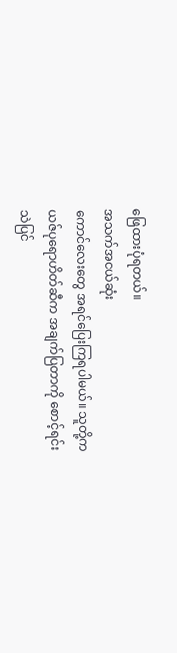ဖြေထားပုံရတယ်။
အသက်အငယ်ဆုံး
ကောင်လေးတွေ အရင်ပြေးကြရပါမယ်။ သူတို့က ယဇ်ပုရောဟိတ်ဆီက အချက်ပြတာကို စောင့်ရင်း
သဲပြင်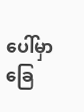ပေါ်မှာ ခြေ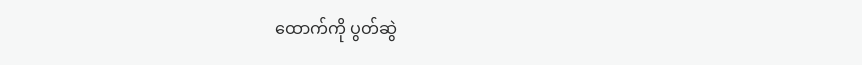ထောက်ကို ပွတ်ဆွဲ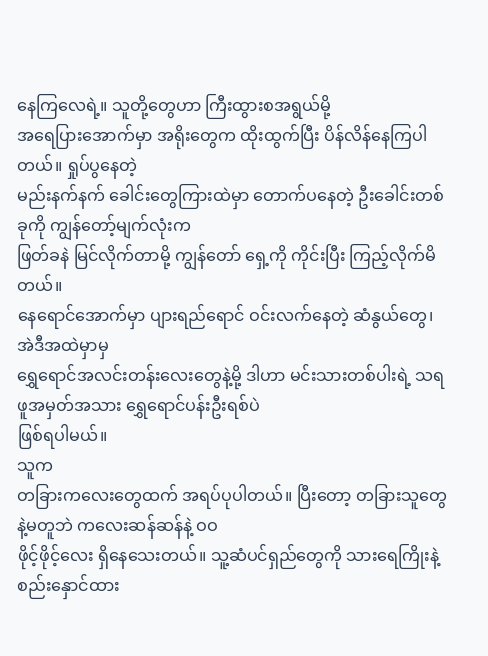နေကြလေရဲ့။ သူတို့တွေဟာ ကြီးထွားစအရွယ်မို့
အရေပြားအောက်မှာ အရိုးတွေက ထိုးထွက်ပြီး ပိန်လိန်နေကြပါတယ်။ ရှုပ်ပွနေတဲ့
မည်းနက်နက် ခေါင်းတွေကြားထဲမှာ တောက်ပနေတဲ့ ဦးခေါင်းတစ်ခုကို ကျွန်တော့်မျက်လုံးက
ဖြတ်ခနဲ မြင်လိုက်တာမို့ ကျွန်တော် ရှေ့ကို ကိုင်းပြီး ကြည့်လိုက်မိတယ်။
နေရောင်အောက်မှာ ပျားရည်ရောင် ဝင်းလက်နေတဲ့ ဆံနွယ်တွေ၊ အဲဒီအထဲမှာမှ
ရွှေရောင်အလင်းတန်းလေးတွေနဲ့မို့ ဒါဟာ မင်းသားတစ်ပါးရဲ့ သရဖူအမှတ်အသား ရွှေရောင်ပန်းဦးရစ်ပဲ
ဖြစ်ရပါမယ်။
သူက
တခြားကလေးတွေထက် အရပ်ပုပါတယ်။ ပြီးတော့ တခြားသူတွေနဲ့မတူဘဲ ကလေးဆန်ဆန်နဲ့ ဝဝ
ဖိုင့်ဖိုင့်လေး ရှိနေသေးတယ်။ သူ့ဆံပင်ရှည်တွေကို သားရေကြိုးနဲ့ စည်းနှောင်ထား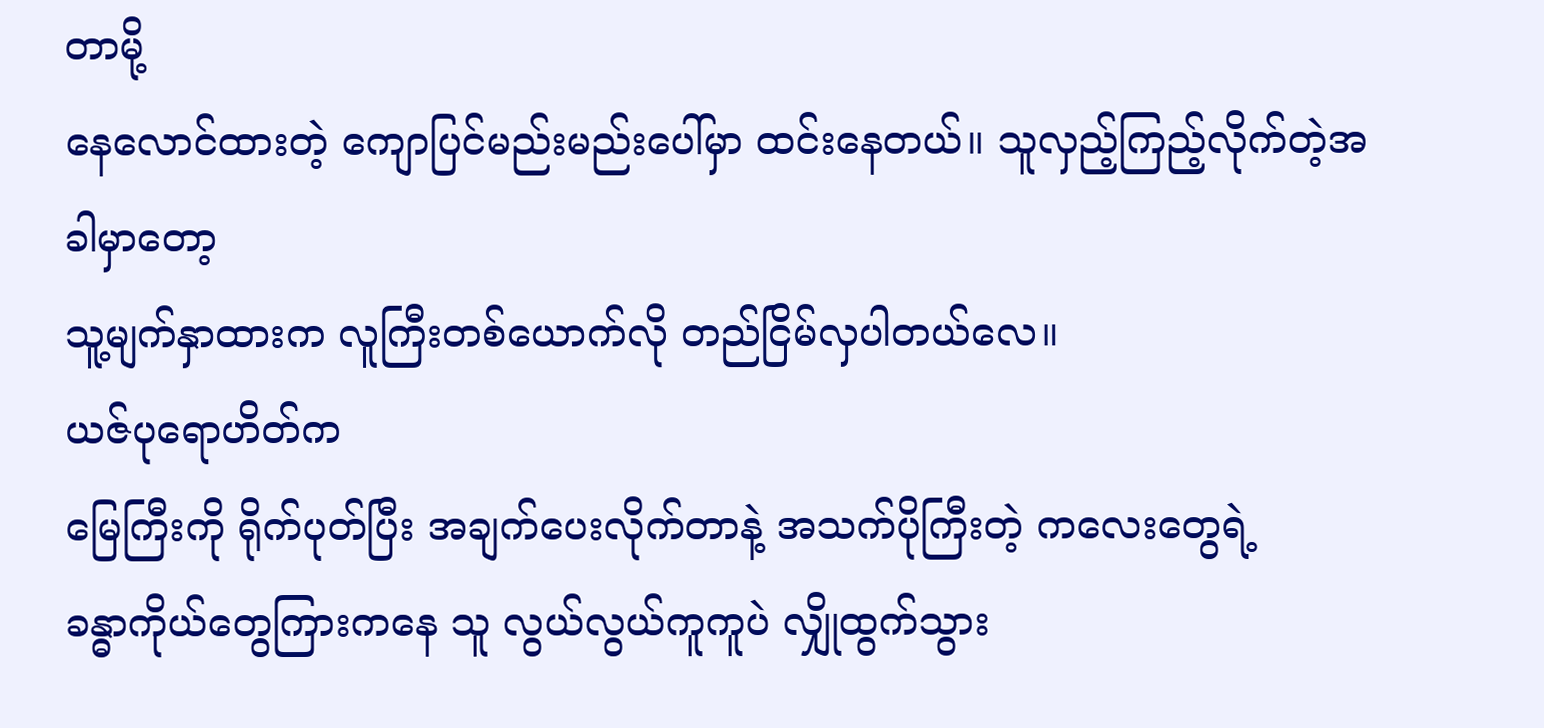တာမို့
နေလောင်ထားတဲ့ ကျောပြင်မည်းမည်းပေါ်မှာ ထင်းနေတယ်။ သူလှည့်ကြည့်လိုက်တဲ့အခါမှာတော့
သူ့မျက်နှာထားက လူကြီးတစ်ယောက်လို တည်ငြိမ်လှပါတယ်လေ။
ယဇ်ပုရောဟိတ်က
မြေကြီးကို ရိုက်ပုတ်ပြီး အချက်ပေးလိုက်တာနဲ့ အသက်ပိုကြီးတဲ့ ကလေးတွေရဲ့
ခန္ဓာကိုယ်တွေကြားကနေ သူ လွယ်လွယ်ကူကူပဲ လျှိုထွက်သွား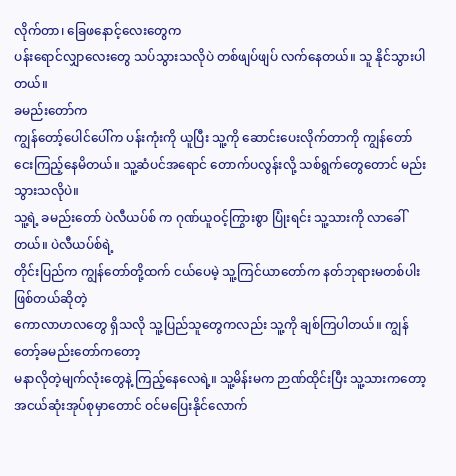လိုက်တာ၊ ခြေဖနောင့်လေးတွေက
ပန်းရောင်လျှာလေးတွေ သပ်သွားသလိုပဲ တစ်ဖျပ်ဖျပ် လက်နေတယ်။ သူ နိုင်သွားပါတယ်။
ခမည်းတော်က
ကျွန်တော့်ပေါင်ပေါ်က ပန်းကုံးကို ယူပြီး သူ့ကို ဆောင်းပေးလိုက်တာကို ကျွန်တော်
ငေးကြည့်နေမိတယ်။ သူ့ဆံပင်အရောင် တောက်ပလွန်းလို့ သစ်ရွက်တွေတောင် မည်းသွားသလိုပဲ။
သူ့ရဲ့ ခမည်းတော် ပဲလီယပ်စ် က ဂုဏ်ယူဝင့်ကြွားစွာ ပြုံးရင်း သူ့သားကို လာခေါ်တယ်။ ပဲလီယပ်စ်ရဲ့
တိုင်းပြည်က ကျွန်တော်တို့ထက် ငယ်ပေမဲ့ သူ့ကြင်ယာတော်က နတ်ဘုရားမတစ်ပါးဖြစ်တယ်ဆိုတဲ့
ကောလာဟလတွေ ရှိသလို သူ့ပြည်သူတွေကလည်း သူ့ကို ချစ်ကြပါတယ်။ ကျွန်တော့်ခမည်းတော်ကတော့
မနာလိုတဲ့မျက်လုံးတွေနဲ့ ကြည့်နေလေရဲ့။ သူ့မိန်းမက ဉာဏ်ထိုင်းပြီး သူ့သားကတော့
အငယ်ဆုံးအုပ်စုမှာတောင် ဝင်မပြေးနိုင်လောက်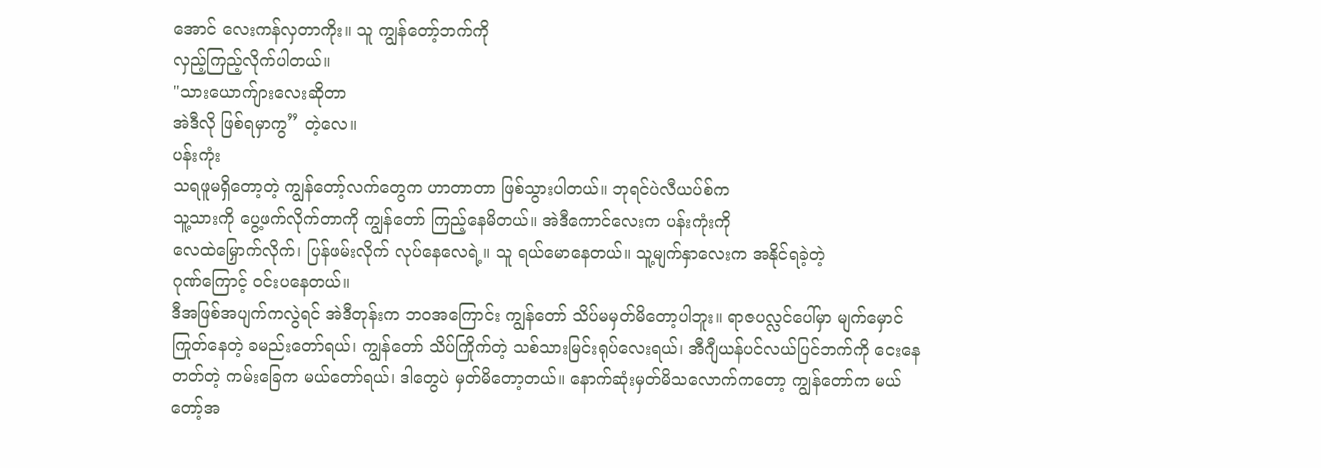အောင် လေးကန်လှတာကိုး။ သူ ကျွန်တော့်ဘက်ကို
လှည့်ကြည့်လိုက်ပါတယ်။
"သားယောက်ျားလေးဆိုတာ
အဲဒီလို ဖြစ်ရမှာကွ” တဲ့လေ။
ပန်းကုံး
သရဖူမရှိတော့တဲ့ ကျွန်တော့်လက်တွေက ဟာတာတာ ဖြစ်သွားပါတယ်။ ဘုရင်ပဲလီယပ်စ်က
သူ့သားကို ပွေ့ဖက်လိုက်တာကို ကျွန်တော် ကြည့်နေမိတယ်။ အဲဒီကောင်လေးက ပန်းကုံးကို
လေထဲမြှောက်လိုက်၊ ပြန်ဖမ်းလိုက် လုပ်နေလေရဲ့။ သူ ရယ်မောနေတယ်။ သူ့မျက်နှာလေးက အနိုင်ရခဲ့တဲ့
ဂုဏ်ကြောင့် ဝင်းပနေတယ်။
ဒီအဖြစ်အပျက်ကလွဲရင် အဲဒီတုန်းက ဘဝအကြောင်း ကျွန်တော် သိပ်မမှတ်မိတော့ပါဘူး။ ရာဇပလ္လင်ပေါ်မှာ မျက်မှောင်ကြုတ်နေတဲ့ ခမည်းတော်ရယ်၊ ကျွန်တော် သိပ်ကြိုက်တဲ့ သစ်သားမြင်းရုပ်လေးရယ်၊ အီဂျီယန်ပင်လယ်ပြင်ဘက်ကို ငေးနေတတ်တဲ့ ကမ်းခြေက မယ်တော်ရယ်၊ ဒါတွေပဲ မှတ်မိတော့တယ်။ နောက်ဆုံးမှတ်မိသလောက်ကတော့ ကျွန်တော်က မယ်တော့်အ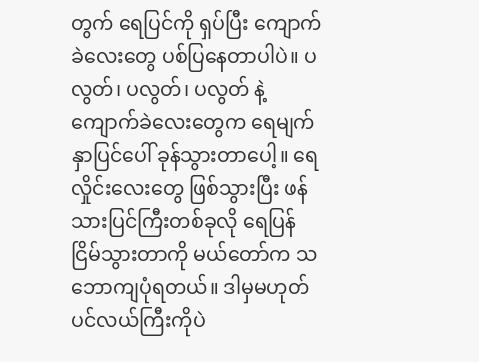တွက် ရေပြင်ကို ရှပ်ပြီး ကျောက်ခဲလေးတွေ ပစ်ပြနေတာပါပဲ။ ပလွတ်၊ ပလွတ်၊ ပလွတ် နဲ့ ကျောက်ခဲလေးတွေက ရေမျက်နှာပြင်ပေါ် ခုန်သွားတာပေါ့။ ရေလှိုင်းလေးတွေ ဖြစ်သွားပြီး ဖန်သားပြင်ကြီးတစ်ခုလို ရေပြန်ငြိမ်သွားတာကို မယ်တော်က သဘောကျပုံရတယ်။ ဒါမှမဟုတ် ပင်လယ်ကြီးကိုပဲ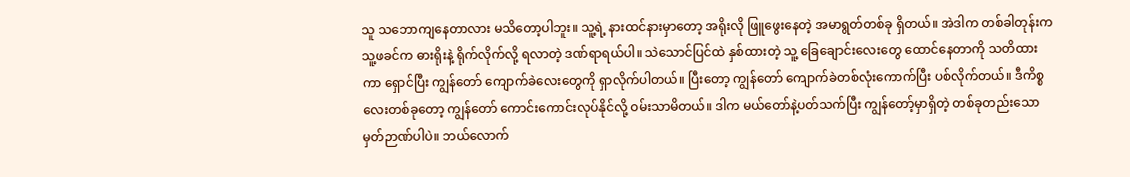သူ သဘောကျနေတာလား မသိတော့ပါဘူး။ သူ့ရဲ့ နားထင်နားမှာတော့ အရိုးလို ဖြူဖွေးနေတဲ့ အမာရွတ်တစ်ခု ရှိတယ်။ အဲဒါက တစ်ခါတုန်းက သူ့ဖခင်က ဓားရိုးနဲ့ ရိုက်လိုက်လို့ ရလာတဲ့ ဒဏ်ရာရယ်ပါ။ သဲသောင်ပြင်ထဲ နှစ်ထားတဲ့ သူ့ ခြေချောင်းလေးတွေ ထောင်နေတာကို သတိထားကာ ရှောင်ပြီး ကျွန်တော် ကျောက်ခဲလေးတွေကို ရှာလိုက်ပါတယ်။ ပြီးတော့ ကျွန်တော် ကျောက်ခဲတစ်လုံးကောက်ပြီး ပစ်လိုက်တယ်။ ဒီကိစ္စလေးတစ်ခုတော့ ကျွန်တော် ကောင်းကောင်းလုပ်နိုင်လို့ ဝမ်းသာမိတယ်။ ဒါက မယ်တော်နဲ့ပတ်သက်ပြီး ကျွန်တော့်မှာရှိတဲ့ တစ်ခုတည်းသော မှတ်ဉာဏ်ပါပဲ။ ဘယ်လောက်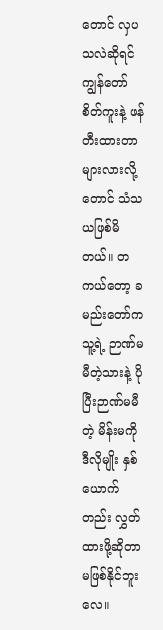တောင် လှပသလဲဆိုရင် ကျွန်တော် စိတ်ကူးနဲ့ ဖန်တီးထားတာများလားလို့တောင် သံသယဖြစ်မိတယ်။ တကယ်တော့ ခမည်းတော်က သူ့ရဲ့ ဉာဏ်မမီတဲ့သားနဲ့ ပိုပြီးဉာဏ်မမီတဲ့ မိန်းမကို ဒီလိုမျိုး နှစ်ယောက်တည်း လွှတ်ထားဖို့ဆိုတာ မဖြစ်နိုင်ဘူးလေ။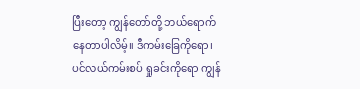ပြီးတော့ ကျွန်တော်တို့ ဘယ်ရောက်နေတာပါလိမ့်။ ဒီကမ်းခြေကိုရော၊ ပင်လယ်ကမ်းစပ် ရှုခင်းကိုရော ကျွန်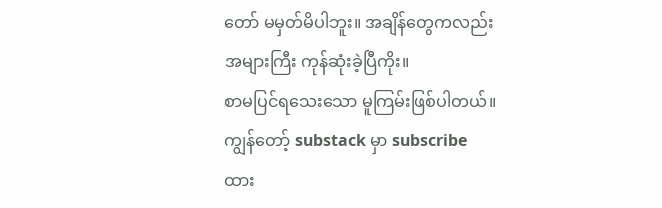တော် မမှတ်မိပါဘူး။ အချိန်တွေကလည်း အများကြီး ကုန်ဆုံးခဲ့ပြီကိုး။
စာမပြင်ရသေးသော မူကြမ်းဖြစ်ပါတယ်။ ကျွန်တော့် substack မှာ subscribe ထား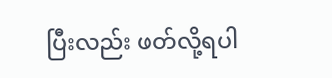ပြီးလည်း ဖတ်လို့ရပါ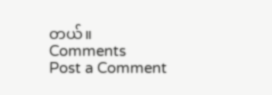တယ်။
Comments
Post a Comment